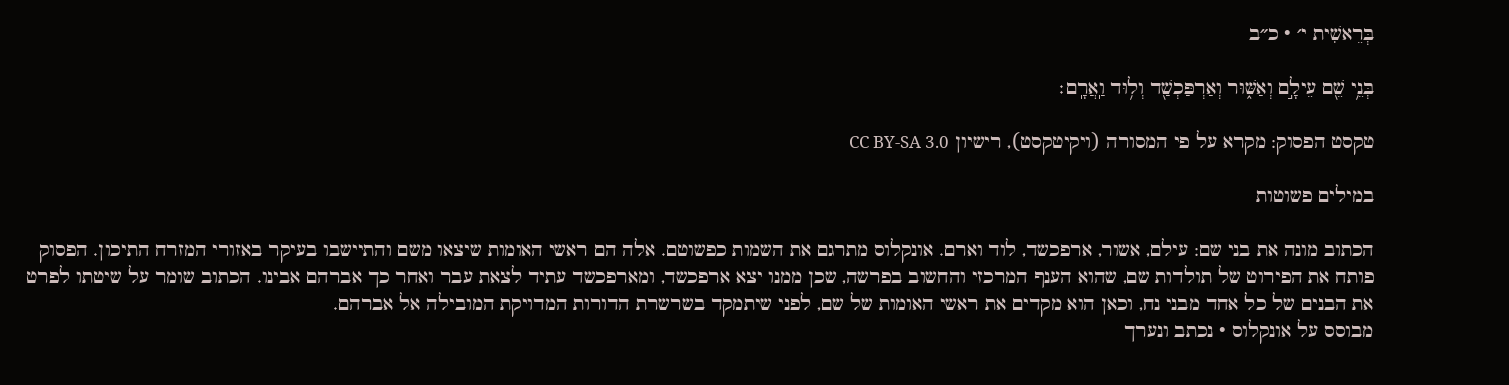בְּרֵאשִׁית י׳ · כ״ב

בְּנֵ֥י שֵׁ֖ם עֵילָ֣ם וְאַשּׁ֑וּר וְאַרְפַּכְשַׁ֖ד וְל֥וּד וַֽאֲרָֽם׃

טקסט הפסוק: מקרא על פי המסורה (ויקיטקסט), רישיון CC BY-SA 3.0

במילים פשוטות

הכתוב מונה את בני שם: עילם, אשור, ארפכשד, לוד וארם. אונקלוס מתרגם את השמות כפשוטם. אלה הם ראשי האומות שיצאו משם והתיישבו בעיקר באזורי המזרח התיכון. הפסוק פותח את הפירוט של תולדות שם, שהוא הענף המרכזי והחשוב בפרשה, שכן ממנו יצא ארפכשד, ומארפכשד עתיד לצאת עבר ואחר כך אברהם אבינו. הכתוב שומר על שיטתו לפרט את הבנים של כל אחד מבני נח, וכאן הוא מקדים את ראשי האומות של שם, לפני שיתמקד בשרשרת הדורות המדויקת המובילה אל אברהם.
מבוסס על אונקלוס · נכתב ונערך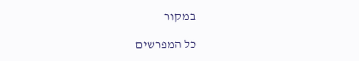במקור

כל המפרשים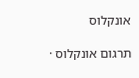אונקלוס

תרגום אונקלוס ·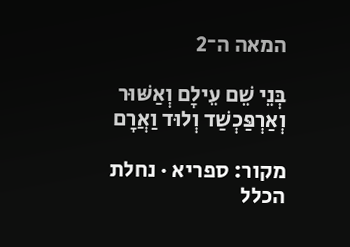המאה ה־2

בְּנֵי שֵׁם עֵילָם וְאַשּׁוּר וְאַרְפַּכְשַׁד וְלוּד וַאֲרָם

מקור: ספריא · נחלת הכלל